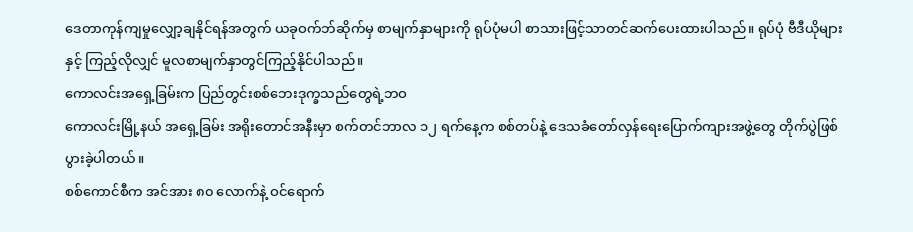ဒေတာကုန်ကျမှုလျှော့ချနိုင်ရန်အတွက် ယခုဝက်ဘ်ဆိုက်မှ စာမျက်နှာများကို ရုပ်ပုံမပါ စာသားဖြင့်သာတင်ဆက်ပေးထားပါသည်။ ရုပ်ပုံ ဗီဒီယိုများနှင့် ကြည့်လိုလျှင် မူလစာမျက်နှာတွင်ကြည့်နိုင်ပါသည်။
ကောလင်းအရှေ့ခြမ်းက ပြည်တွင်းစစ်ဘေးဒုက္ခသည်တွေရဲ့ဘဝ
ကောလင်းမြို့နယ် အရှေ့ခြမ်း အရိုးတောင်အနီးမှာ စက်တင်ဘာလ ၁၂ ရက်နေ့က စစ်တပ်နဲ့ ဒေသခံတော်လှန်ရေးပြောက်ကျားအဖွဲ့တွေ တိုက်ပွဲဖြစ်ပွားခဲ့ပါတယ်။
စစ်ကောင်စီက အင်အား ၈၀ လောက်နဲ့ ဝင်ရောက်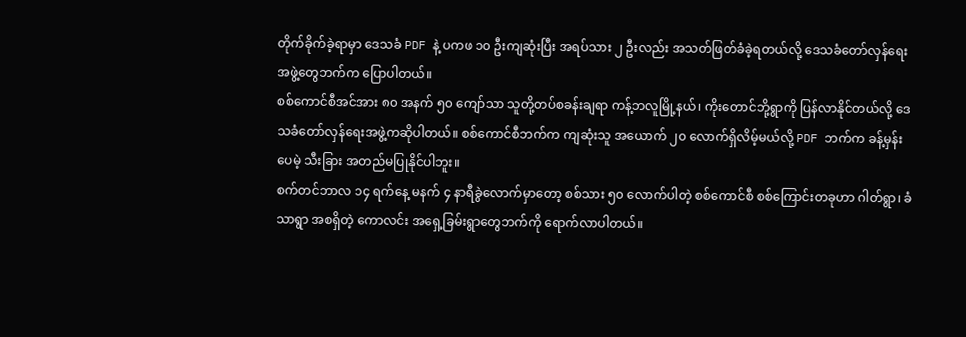တိုက်ခိုက်ခဲ့ရာမှာ ဒေသခံ PDF နဲ့ ပကဖ ၁၀ ဦးကျဆုံးပြီး အရပ်သား ၂ ဦးလည်း အသတ်ဖြတ်ခံခဲ့ရတယ်လို့ ဒေသခံတော်လှန်ရေးအဖွဲ့တွေဘက်က ပြောပါတယ်။
စစ်ကောင်စီအင်အား ၈၀ အနက် ၅၀ ကျော်သာ သူတို့တပ်စခန်းချရာ ကန့်ဘလူမြို့နယ်၊ ကိုးတောင်ဘို့ရွာကို ပြန်လာနိုင်တယ်လို့ ဒေသခံတော်လှန်ရေးအဖွဲ့ကဆိုပါတယ်။ စစ်ကောင်စီဘက်က ကျဆုံးသူ အယောက် ၂၀ လောက်ရှိလိမ့်မယ်လို့ PDF ဘက်က ခန့်မှန်းပေမဲ့ သီးခြား အတည်မပြုနိုင်ပါဘူး။
စက်တင်ဘာလ ၁၄ ရက်နေ့ မနက် ၄ နာရီခွဲလောက်မှာတော့ စစ်သား ၅၀ လောက်ပါတဲ့ စစ်ကောင်စီ စစ်ကြောင်းတခုဟာ ဂါတ်ရွာ၊ ခံသာရွာ အစရှိတဲ့ ကောလင်း အရှေ့ခြမ်းရွာတွေဘက်ကို ရောက်လာပါတယ်။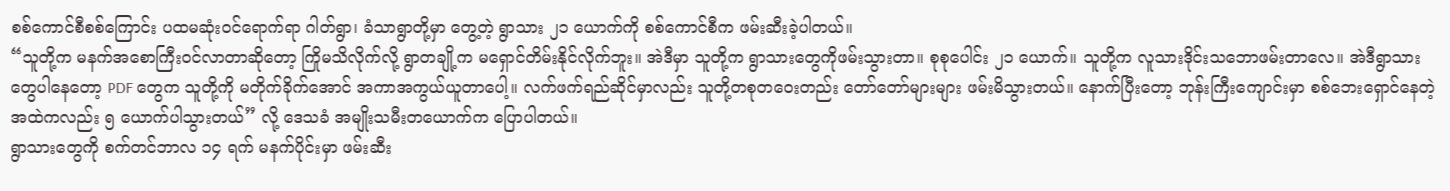စစ်ကောင်စီစစ်ကြောင်း ပထမဆုံးဝင်ရောက်ရာ ဂါတ်ရွာ၊ ခံသာရွာတို့မှာ တွေ့တဲ့ ရွာသား ၂၁ ယောက်ကို စစ်ကောင်စီက ဖမ်းဆီးခဲ့ပါတယ်။
“သူတို့က မနက်အစောကြီးဝင်လာတာဆိုတော့ ကြိုမသိလိုက်လို့ ရွာတချို့က မရှောင်တိမ်းနိုင်လိုက်ဘူး။ အဲဒီမှာ သူတို့က ရွာသားတွေကိုဖမ်းသွားတာ။ စုစုပေါင်း ၂၁ ယောက်။ သူတို့က လူသားဒိုင်းသဘောဖမ်းတာလေ။ အဲဒီရွာသားတွေပါနေတော့ PDF တွေက သူတို့ကို မတိုက်ခိုက်အောင် အကာအကွယ်ယူတာပေါ့။ လက်ဖက်ရည်ဆိုင်မှာလည်း သူတို့တစုတဝေးတည်း တော်တော်များများ ဖမ်းမိသွားတယ်။ နောက်ပြီးတော့ ဘုန်းကြီးကျောင်းမှာ စစ်ဘေးရှောင်နေတဲ့အထဲကလည်း ၅ ယောက်ပါသွားတယ်” လို့ ဒေသခံ အမျိုးသမီးတယောက်က ပြောပါတယ်။
ရွာသားတွေကို စက်တင်ဘာလ ၁၄ ရက် မနက်ပိုင်းမှာ ဖမ်းဆီး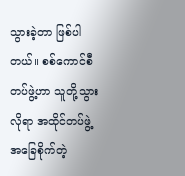သွားခဲ့တာ ဖြစ်ပါတယ်။ စစ်ကောင်စီတပ်ဖွဲ့ဟာ သူတို့သွားလိုရာ အထိုင်တပ်ဖွဲ့အခြေစိုက်တဲ့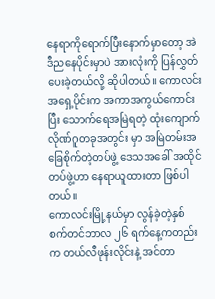နေရာကိုရောက်ပြီးနောက်မှာတော့ အဲဒီညနေပိုင်းမှာပဲ အားလုံးကို ပြန်လွှတ်ပေးခဲ့တယ်လို့ ဆိုပါတယ်။ ကောလင်းအရှေ့ပိုင်းက အကာအကွယ်ကောင်းပြီး သောက်ရေအမြဲရတဲ့ ထုံးကျောက်လိုဏ်ဂူတခုအတွင်း မှာ အမြဲတမ်းအခြေစိုက်တဲ့တပ်ဖွဲ့ ဒေသအခေါ် အထိုင်တပ်ဖွဲ့ဟာ နေရာယူထားတာ ဖြစ်ပါတယ်။
ကောလင်းမြို့နယ်မှာ လွန်ခဲ့တဲ့နှစ် စက်တင်ဘာလ ၂၆ ရက်နေ့ကတည်းက တယ်လီဖုန်းလိုင်းနဲ့ အင်တာ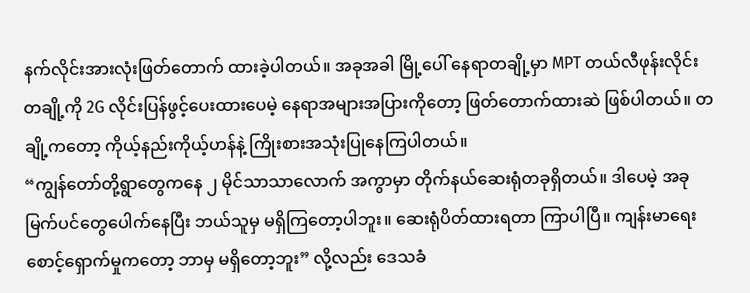နက်လိုင်းအားလုံးဖြတ်တောက် ထားခဲ့ပါတယ်။ အခုအခါ မြို့ပေါ် နေရာတချို့မှာ MPT တယ်လီဖုန်းလိုင်းတချို့ကို 2G လိုင်းပြန်ဖွင့်ပေးထားပေမဲ့ နေရာအများအပြားကိုတော့ ဖြတ်တောက်ထားဆဲ ဖြစ်ပါတယ်။ တချို့ကတော့ ကိုယ့်နည်းကိုယ့်ဟန်နဲ့ ကြိုးစားအသုံးပြုနေကြပါတယ်။
“ကျွန်တော်တို့ရွာတွေကနေ ၂ မိုင်သာသာလောက် အကွာမှာ တိုက်နယ်ဆေးရုံတခုရှိတယ်။ ဒါပေမဲ့ အခုမြက်ပင်တွေပေါက်နေပြီး ဘယ်သူမှ မရှိကြတော့ပါဘူး။ ဆေးရုံပိတ်ထားရတာ ကြာပါပြီ။ ကျန်းမာရေးစောင့်ရှောက်မှုကတော့ ဘာမှ မရှိတော့ဘူး” လို့လည်း ဒေသခံ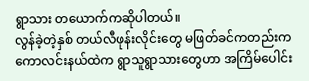ရွာသား တယောက်ကဆိုပါတယ်။
လွန်ခဲ့တဲ့နှစ် တယ်လီဖုန်းလိုင်းတွေ မဖြတ်ခင်ကတည်းက ကောလင်းနယ်ထဲက ရွာသူရွာသားတွေဟာ အကြိမ်ပေါင်း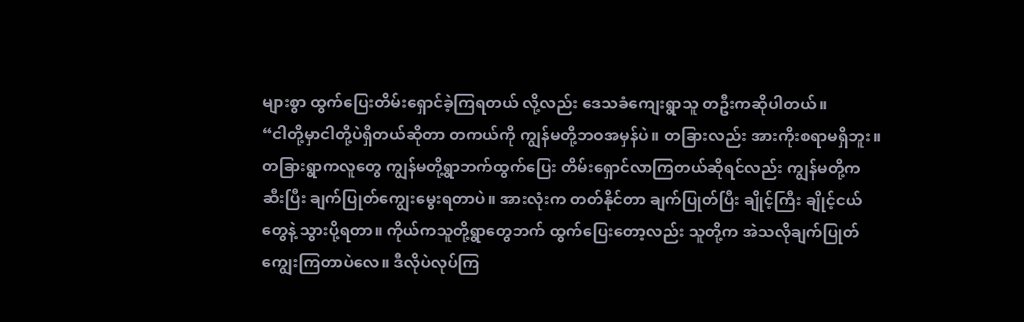များစွာ ထွက်ပြေးတိမ်းရှောင်ခဲ့ကြရတယ် လို့လည်း ဒေသခံကျေးရွာသူ တဦးကဆိုပါတယ်။
“ငါတို့မှာငါတို့ပဲရှိတယ်ဆိုတာ တကယ်ကို ကျွန်မတို့ဘဝအမှန်ပဲ။ တခြားလည်း အားကိုးစရာမရှိဘူး။ တခြားရွာကလူတွေ ကျွန်မတို့ရွာဘက်ထွက်ပြေး တိမ်းရှောင်လာကြတယ်ဆိုရင်လည်း ကျွန်မတို့က ဆီးပြီး ချက်ပြုတ်ကျွေးမွေးရတာပဲ။ အားလုံးက တတ်နိုင်တာ ချက်ပြုတ်ပြီး ချိုင့်ကြီး ချိုင့်ငယ်တွေနဲ့ သွားပို့ရတာ။ ကိုယ်ကသူတို့ရွာတွေဘက် ထွက်ပြေးတော့လည်း သူတို့က အဲသလိုချက်ပြုတ်ကျွေးကြတာပဲလေ။ ဒီလိုပဲလုပ်ကြ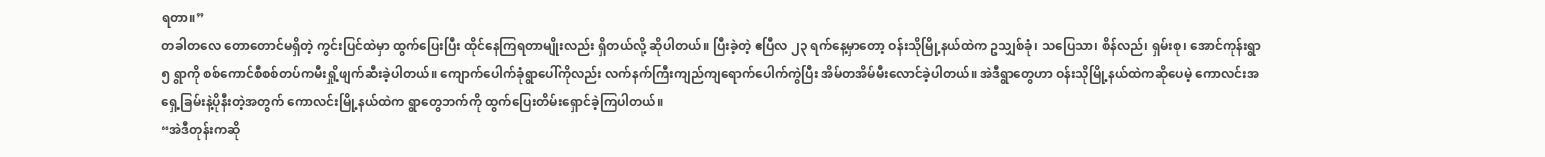ရတာ။”
တခါတလေ တောတောင်မရှိတဲ့ ကွင်းပြင်ထဲမှာ ထွက်ပြေးပြီး ထိုင်နေကြရတာမျိုးလည်း ရှိတယ်လို့ ဆိုပါတယ်။ ပြီးခဲ့တဲ့ ဧပြီလ ၂၃ ရက်နေ့မှာတော့ ဝန်းသိုမြို့နယ်ထဲက ဥသျှစ်ခုံ၊ သပြေသာ၊ စိန်လည်၊ ရှမ်းစု၊ အောင်ကုန်းရွာ ၅ ရွာကို စစ်ကောင်စီစစ်တပ်ကမီးရှို့ဖျက်ဆီးခဲ့ပါတယ်။ ကျောက်ပေါက်ခုံရွာပေါ်ကိုလည်း လက်နက်ကြီးကျည်ကျရောက်ပေါက်ကွဲပြီး အိမ်တအိမ်မီးလောင်ခဲ့ပါတယ်။ အဲဒီရွာတွေဟာ ဝန်းသိုမြို့နယ်ထဲကဆိုပေမဲ့ ကောလင်းအရှေ့ခြမ်းနဲ့ပိုနီးတဲ့အတွက် ကောလင်းမြို့နယ်ထဲက ရွာတွေဘက်ကို ထွက်ပြေးတိမ်းရှောင်ခဲ့ကြပါတယ်။
“အဲဒီတုန်းကဆို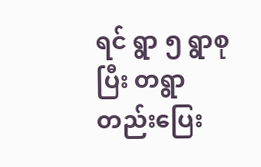ရင် ရွာ ၅ ရွာစုပြီး တရွာတည်းပြေး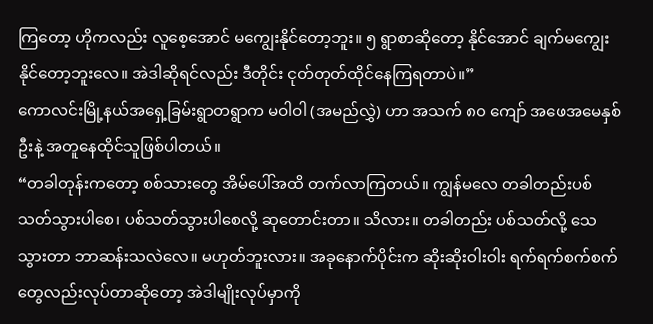ကြတော့ ဟိုကလည်း လူစေ့အောင် မကျွေးနိုင်တော့ဘူး။ ၅ ရွာစာဆိုတော့ နိုင်အောင် ချက်မကျွေးနိုင်တော့ဘူးလေ။ အဲဒါဆိုရင်လည်း ဒီတိုင်း ငုတ်တုတ်ထိုင်နေကြရတာပဲ။”
ကောလင်းမြို့နယ်အရှေ့ခြမ်းရွာတရွာက မဝါဝါ (အမည်လွှဲ) ဟာ အသက် ၈၀ ကျော် အဖေအမေနှစ်ဦးနဲ့ အတူနေထိုင်သူဖြစ်ပါတယ်။
“တခါတုန်းကတော့ စစ်သားတွေ အိမ်ပေါ်အထိ တက်လာကြတယ်။ ကျွန်မလေ တခါတည်းပစ်သတ်သွားပါစေ၊ ပစ်သတ်သွားပါစေလို့ ဆုတောင်းတာ။ သိလား။ တခါတည်း ပစ်သတ်လို့ သေသွားတာ ဘာဆန်းသလဲလေ။ မဟုတ်ဘူးလား။ အခုနောက်ပိုင်းက ဆိုးဆိုးဝါးဝါး ရက်ရက်စက်စက်တွေလည်းလုပ်တာဆိုတော့ အဲဒါမျိုးလုပ်မှာကို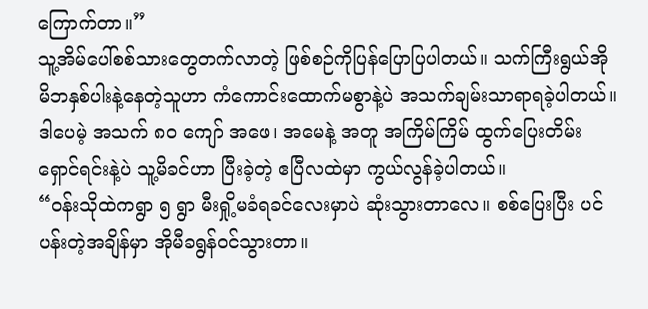ကြောက်တာ။”
သူ့အိမ်ပေါ်စစ်သားတွေတက်လာတဲ့ ဖြစ်စဉ်ကိုပြန်ပြောပြပါတယ်။ သက်ကြီးရွယ်အို မိဘနှစ်ပါးနဲ့နေတဲ့သူဟာ ကံကောင်းထောက်မစွာနဲ့ပဲ အသက်ချမ်းသာရာရခဲ့ပါတယ်။ ဒါပေမဲ့ အသက် ၈၀ ကျော် အဖေ၊ အမေနဲ့ အတူ အကြိမ်ကြိမ် ထွက်ပြေးတိမ်းရှောင်ရင်းနဲ့ပဲ သူ့မိခင်ဟာ ပြီးခဲ့တဲ့ ဧပြီလထဲမှာ ကွယ်လွန်ခဲ့ပါတယ်။
“ဝန်းသိုထဲကရွာ ၅ ရွာ မီးရှို့မခံရခင်လေးမှာပဲ ဆုံးသွားတာလေ။ စစ်ပြေးပြီး ပင်ပန်းတဲ့အချိန်မှာ အိုမီခရွန်ဝင်သွားတာ။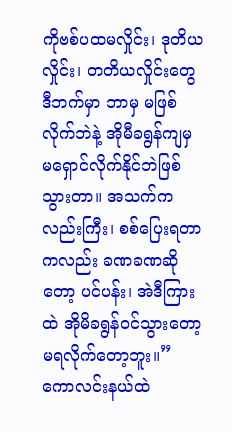ကိုဗစ်ပထမလှိုင်း၊ ဒုတိယလှိုင်း၊ တတိယလှိုင်းတွေ ဒီဘက်မှာ ဘာမှ မဖြစ်လိုက်ဘဲနဲ့ အိုမီခရွန်ကျမှ မရှောင်လိုက်နိုင်ဘဲဖြစ်သွားတာ။ အသက်ကလည်းကြီး၊ စစ်ပြေးရတာကလည်း ခဏခဏဆိုတော့ ပင်ပန်း၊ အဲဒီကြားထဲ အိုမိခရွန်ဝင်သွားတော့ မရလိုက်တော့ဘူး။”
ကောလင်းနယ်ထဲ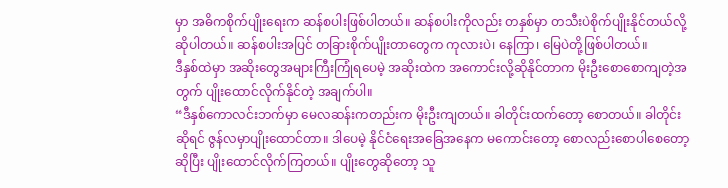မှာ အဓိကစိုက်ပျိုးရေးက ဆန်စပါးဖြစ်ပါတယ်။ ဆန်စပါးကိုလည်း တနှစ်မှာ တသီးပဲစိုက်ပျိုးနိုင်တယ်လို့ ဆိုပါတယ်။ ဆန်စပါးအပြင် တခြားစိုက်ပျိုးတာတွေက ကုလားပဲ၊ နေကြာ၊ မြေပဲတို့ဖြစ်ပါတယ်။
ဒီနှစ်ထဲမှာ အဆိုးတွေအများကြီးကြုံရပေမဲ့ အဆိုးထဲက အကောင်းလို့ဆိုနိုင်တာက မိုးဦးစောစောကျတဲ့အတွက် ပျိုးထောင်လိုက်နိုင်တဲ့ အချက်ပါ။
“ဒီနှစ်ကောလင်းဘက်မှာ မေလဆန်းကတည်းက မိုးဦးကျတယ်။ ခါတိုင်းထက်တော့ စောတယ်။ ခါတိုင်းဆိုရင် ဇွန်လမှာပျိုးထောင်တာ။ ဒါပေမဲ့ နိုင်ငံရေးအခြေအနေက မကောင်းတော့ စောလည်းစောပါစေတော့ဆိုပြီး ပျိုးထောင်လိုက်ကြတယ်။ ပျိုးတွေဆိုတော့ သူ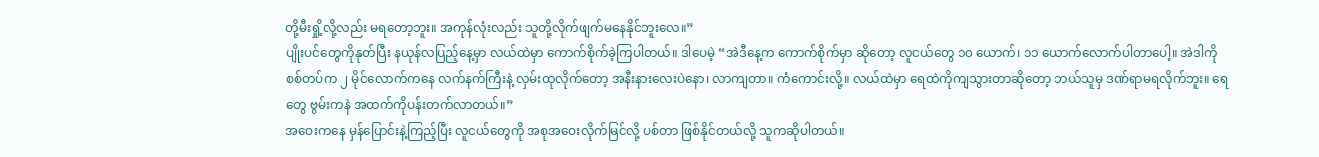တို့မီးရှို့လို့လည်း မရတော့ဘူး။ အကုန်လုံးလည်း သူတို့လိုက်ဖျက်မနေနိုင်ဘူးလေ။”
ပျိုးပင်တွေကိုနုတ်ပြီး နယုန်လပြည့်နေ့မှာ လယ်ထဲမှာ ကောက်စိုက်ခဲ့ကြပါတယ်။ ဒါပေမဲ့ “အဲဒီနေ့က ကောက်စိုက်မှာ ဆိုတော့ လူငယ်တွေ ၁၀ ယောက်၊ ၁၁ ယောက်လောက်ပါတာပေါ့။ အဲဒါကိုစစ်တပ်က ၂ မိုင်လောက်ကနေ လက်နက်ကြီးနဲ့ လှမ်းထုလိုက်တော့ အနီးနားလေးပဲနော၊ လာကျတာ။ ကံကောင်းလို့။ လယ်ထဲမှာ ရေထဲကိုကျသွားတာဆိုတော့ ဘယ်သူမှ ဒဏ်ရာမရလိုက်ဘူး။ ရေတွေ ဗွမ်းကနဲ အထက်ကိုပန်းတက်လာတယ်။”
အဝေးကနေ မှန်ပြောင်းနဲ့ကြည့်ပြီး လူငယ်တွေကို အစုအဝေးလိုက်မြင်လို့ ပစ်တာ ဖြစ်နိုင်တယ်လို့ သူကဆိုပါတယ်။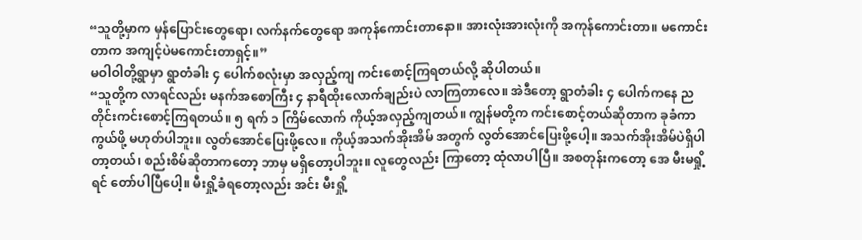“သူတို့မှာက မှန်ပြောင်းတွေရော၊ လက်နက်တွေရော အကုန်ကောင်းတာနော။ အားလုံးအားလုံးကို အကုန်ကောင်းတာ။ မကောင်းတာက အကျင့်ပဲမကောင်းတာရှင့်။”
မဝါဝါတို့ရွာမှာ ရွာတံခါး ၄ ပေါက်စလုံးမှာ အလှည့်ကျ ကင်းစောင့်ကြရတယ်လို့ ဆိုပါတယ်။
“သူတို့က လာရင်လည်း မနက်အစောကြီး ၄ နာရီထိုးလောက်ချည်းပဲ လာကြတာလေ။ အဲဒီတော့ ရွာတံခါး ၄ ပေါက်ကနေ ညတိုင်းကင်းစောင့်ကြရတယ်။ ၅ ရက် ၁ ကြိမ်လောက် ကိုယ့်အလှည့်ကျတယ်။ ကျွန်မတို့က ကင်းစောင့်တယ်ဆိုတာက ခုခံကာကွယ်ဖို့ မဟုတ်ပါဘူး။ လွတ်အောင်ပြေးဖို့လေ။ ကိုယ့်အသက်အိုးအိမ် အတွက် လွတ်အောင်ပြေးဖို့ပေါ့။ အသက်အိုးအိမ်ပဲရှိပါတာ့တယ်၊ စည်းစိမ်ဆိုတာကတော့ ဘာမှ မရှိတော့ပါဘူး။ လူတွေလည်း ကြာတော့ ထုံလာပါပြီ။ အစတုန်းကတော့ အေ မီးမရှို့ရင် တော်ပါပြီပေါ့။ မီးရှို့ခံရတော့လည်း အင်း မီးရှို့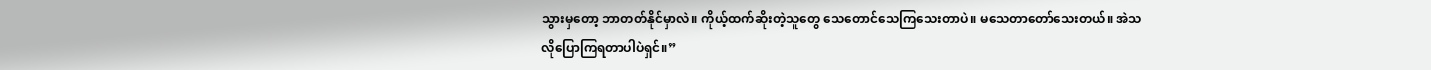သွားမှတော့ ဘာတတ်နိုင်မှာလဲ။ ကိုယ့်ထက်ဆိုးတဲ့သူတွေ သေတောင်သေကြသေးတာပဲ။ မသေတာတော်သေးတယ်။ အဲသလိုပြောကြရတာပါပဲရှင်။”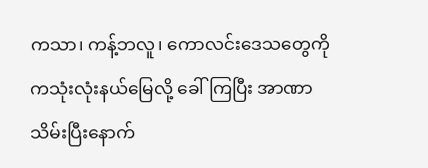ကသာ၊ ကန့်ဘလူ၊ ကောလင်းဒေသတွေကို ကသုံးလုံးနယ်မြေလို့ ခေါ်ကြပြီး အာဏာသိမ်းပြီးနောက်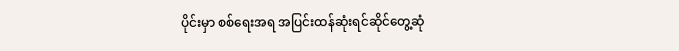ပိုင်းမှာ စစ်ရေးအရ အပြင်းထန်ဆုံးရင်ဆိုင်တွေ့ဆုံ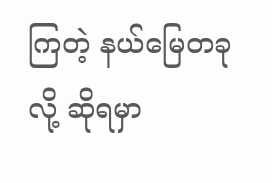ကြတဲ့ နယ်မြေတခုလို့ ဆိုရမှာ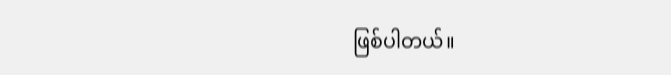ဖြစ်ပါတယ်။